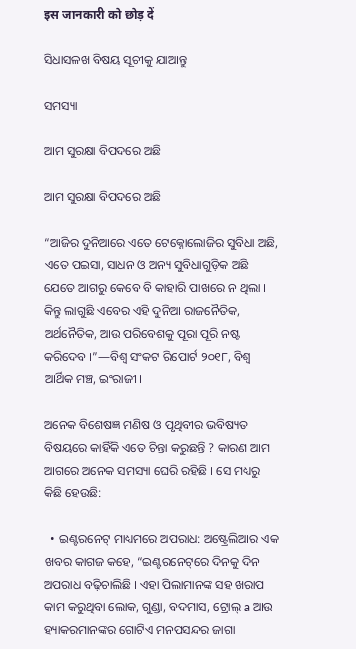इस जानकारी को छोड़ दें

ସିଧାସଳଖ ବିଷୟ ସୂଚୀକୁ ଯାଆନ୍ତୁ

ସମସ୍ୟା

ଆମ ସୁରକ୍ଷା ବିପଦରେ ଅଛି

ଆମ ସୁରକ୍ଷା ବିପଦରେ ଅଛି

“ଆଜିର ଦୁନିଆରେ ଏତେ ଟେକ୍ନୋଲୋଜିର ସୁବିଧା ଅଛି, ଏତେ ପଇସା, ସାଧନ ଓ ଅନ୍ୟ ସୁବିଧାଗୁଡ଼ିକ ଅଛି ଯେତେ ଆଗରୁ କେବେ ବି କାହାରି ପାଖରେ ନ ଥିଲା । କିନ୍ତୁ ଲାଗୁଛି ଏବେର ଏହି ଦୁନିଆ ରାଜନୈତିକ, ଅର୍ଥନୈତିକ, ଆଉ ପରିବେଶକୁ ପୂରା ପୂରି ନଷ୍ଟ କରିଦେବ ।”—ବିଶ୍ୱ ସଂକଟ ରିପୋର୍ଟ ୨୦୧୮, ବିଶ୍ୱ ଆର୍ଥିକ ମଞ୍ଚ, ଇଂରାଜୀ ।

ଅନେକ ବିଶେଷଜ୍ଞ ମଣିଷ ଓ ପୃଥିବୀର ଭବିଷ୍ୟତ ବିଷୟରେ କାହିଁକି ଏତେ ଚିନ୍ତା କରୁଛନ୍ତି ? କାରଣ ଆମ ଆଗରେ ଅନେକ ସମସ୍ୟା ଘେରି ରହିଛି । ସେ ମଧ୍ୟରୁ କିଛି ହେଉଛି:

  • ଇଣ୍ଟରନେଟ୍‌ ମାଧ୍ୟମରେ ଅପରାଧ: ଅଷ୍ଟ୍ରେଲିଆର ଏକ ଖବର କାଗଜ କହେ, “ଇଣ୍ଟରନେଟ୍‌ରେ ଦିନକୁ ଦିନ ଅପରାଧ ବଢ଼ିଚାଲିଛି । ଏହା ପିଲାମାନଙ୍କ ସହ ଖରାପ କାମ କରୁଥିବା ଲୋକ, ଗୁଣ୍ଡା, ବଦମାସ, ଟ୍ରୋଲ୍‌ a ଆଉ ହ୍ୟାକରମାନଙ୍କର ଗୋଟିଏ ମନପସନ୍ଦର ଜାଗା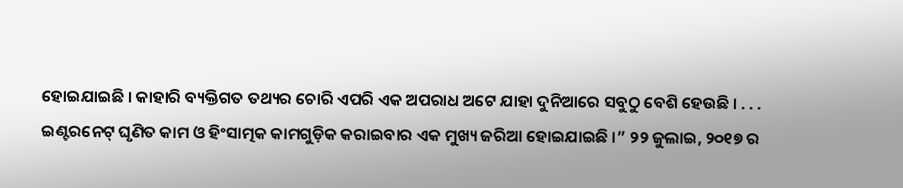ହୋଇଯାଇଛି । କାହାରି ବ୍ୟକ୍ତିଗତ ତଥ୍ୟର ଚୋରି ଏପରି ଏକ ଅପରାଧ ଅଟେ ଯାହା ଦୁନିଆରେ ସବୁଠୁ ବେଶି ହେଉଛି । . . . ଇଣ୍ଟରନେଟ୍‌ ଘୃଣିତ କାମ ଓ ହିଂସାତ୍ମକ କାମଗୁଡ଼ିକ କରାଇବାର ଏକ ମୁଖ୍ୟ ଜରିଆ ହୋଇଯାଇଛି ।” ୨୨ ଜୁଲାଇ, ୨୦୧୭ ର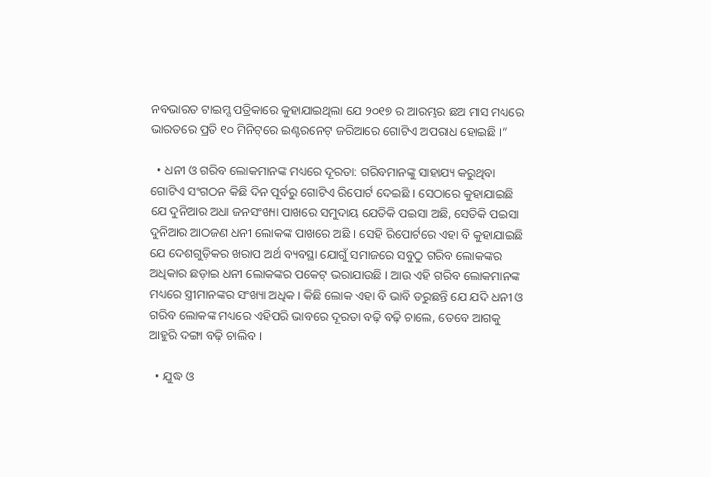ନବଭାରତ ଟାଇମ୍ସ ପତ୍ରିକାରେ କୁହାଯାଇଥିଲା ଯେ ୨୦୧୭ ର ଆରମ୍ଭର ଛଅ ମାସ ମଧ୍ୟରେ ଭାରତରେ ପ୍ରତି ୧୦ ମିନିଟ୍‌ରେ ଇଣ୍ଟରନେଟ୍‌ ଜରିଆରେ ଗୋଟିଏ ଅପରାଧ ହୋଇଛି ।”

  • ଧନୀ ଓ ଗରିବ ଲୋକମାନଙ୍କ ମଧ୍ୟରେ ଦୂରତା: ଗରିବମାନଙ୍କୁ ସାହାଯ୍ୟ କରୁଥିବା ଗୋଟିଏ ସଂଗଠନ କିଛି ଦିନ ପୂର୍ବରୁ ଗୋଟିଏ ରିପୋର୍ଟ ଦେଇଛି । ସେଠାରେ କୁହାଯାଇଛି ଯେ ଦୁନିଆର ଅଧା ଜନସଂଖ୍ୟା ପାଖରେ ସମୁଦାୟ ଯେତିକି ପଇସା ଅଛି, ସେତିକି ପଇସା ଦୁନିଆର ଆଠଜଣ ଧନୀ ଲୋକଙ୍କ ପାଖରେ ଅଛି । ସେହି ରିପୋର୍ଟରେ ଏହା ବି କୁହାଯାଇଛି ଯେ ଦେଶଗୁଡ଼ିକର ଖରାପ ଅର୍ଥ ବ୍ୟବସ୍ଥା ଯୋଗୁଁ ସମାଜରେ ସବୁଠୁ ଗରିବ ଲୋକଙ୍କର ଅଧିକାର ଛଡ଼ାଇ ଧନୀ ଲୋକଙ୍କର ପକେଟ୍‌ ଭରାଯାଉଛି । ଆଉ ଏହି ଗରିବ ଲୋକମାନଙ୍କ ମଧ୍ୟରେ ସ୍ତ୍ରୀମାନଙ୍କର ସଂଖ୍ୟା ଅଧିକ । କିଛି ଲୋକ ଏହା ବି ଭାବି ଡରୁଛନ୍ତି ଯେ ଯଦି ଧନୀ ଓ ଗରିବ ଲୋକଙ୍କ ମଧ୍ୟରେ ଏହିପରି ଭାବରେ ଦୂରତା ବଢ଼ି ବଢ଼ି ଚାଲେ, ତେବେ ଆଗକୁ ଆହୁରି ଦଙ୍ଗା ବଢ଼ି ଚାଲିବ ।

  • ଯୁଦ୍ଧ ଓ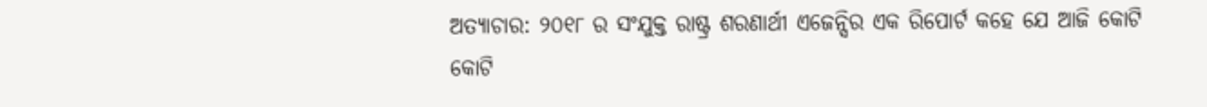ଅତ୍ୟାଚାର: ୨୦୧୮ ର ସଂଯୁକ୍ତ ରାଷ୍ଟ୍ର ଶରଣାର୍ଥୀ ଏଜେନ୍ସିର ଏକ ରିପୋର୍ଟ କହେ ଯେ ଆଜି କୋଟି କୋଟି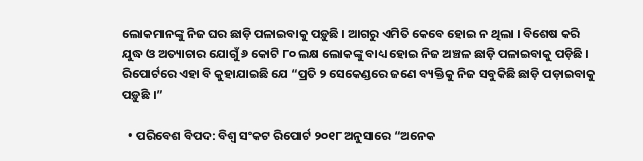ଲୋକମାନଙ୍କୁ ନିଜ ଘର ଛାଡ଼ି ପଳାଇବାକୁ ପଡ଼ୁଛି । ଆଗରୁ ଏମିତି କେବେ ହୋଇ ନ ଥିଲା । ବିଶେଷ କରି ଯୁଦ୍ଧ ଓ ଅତ୍ୟାଚାର ଯୋଗୁଁ ୬ କୋଟି ୮୦ ଲକ୍ଷ ଲୋକଙ୍କୁ ବାଧ୍ୟ ହୋଇ ନିଜ ଅଞ୍ଚଳ ଛାଡ଼ି ପଳାଇବାକୁ ପଡ଼ିଛି । ରିପୋର୍ଟରେ ଏହା ବି କୁହାଯାଇଛି ଯେ “ପ୍ରତି ୨ ସେକେଣ୍ଡରେ ଜଣେ ବ୍ୟକ୍ତିକୁ ନିଜ ସବୁକିଛି ଛାଡ଼ି ପଡ଼ାଇବାକୁ ପଡ଼ୁଛି ।”

  • ପରିବେଶ ବିପଦ: ବିଶ୍ୱ ସଂକଟ ରିପୋର୍ଟ ୨୦୧୮ ଅନୁସାରେ “ଅନେକ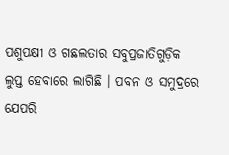ପଶୁପକ୍ଷୀ ଓ ଗଛଲତାର ସବୁପ୍ରଜାତିଗୁଡ଼ିକ ଲୁପ୍ତ ହେବାରେ ଲାଗିଛି । ପବନ ଓ ସମୁଦ୍ରରେ ଯେପରି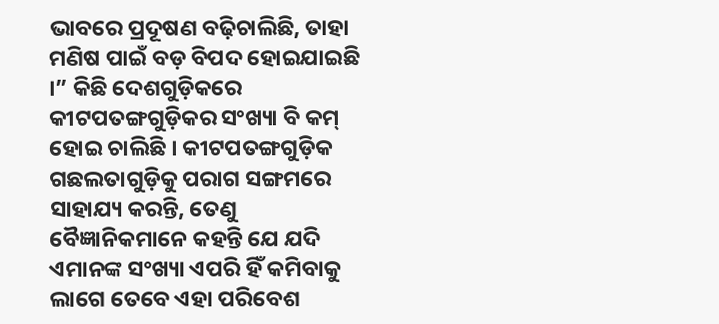ଭାବରେ ପ୍ରଦୂଷଣ ବଢ଼ିଚାଲିଛି, ତାହା ମଣିଷ ପାଇଁ ବଡ଼ ବିପଦ ହୋଇଯାଇଛି ।” କିଛି ଦେଶଗୁଡ଼ିକରେ କୀଟପତଙ୍ଗଗୁଡ଼ିକର ସଂଖ୍ୟା ବି କମ୍‌ ହୋଇ ଚାଲିଛି । କୀଟପତଙ୍ଗଗୁଡ଼ିକ ଗଛଲତାଗୁଡ଼ିକୁ ପରାଗ ସଙ୍ଗମରେ ସାହାଯ୍ୟ କରନ୍ତି, ତେଣୁ ବୈଜ୍ଞାନିକମାନେ କହନ୍ତି ଯେ ଯଦି ଏମାନଙ୍କ ସଂଖ୍ୟା ଏପରି ହିଁ କମିବାକୁ ଲାଗେ ତେବେ ଏହା ପରିବେଶ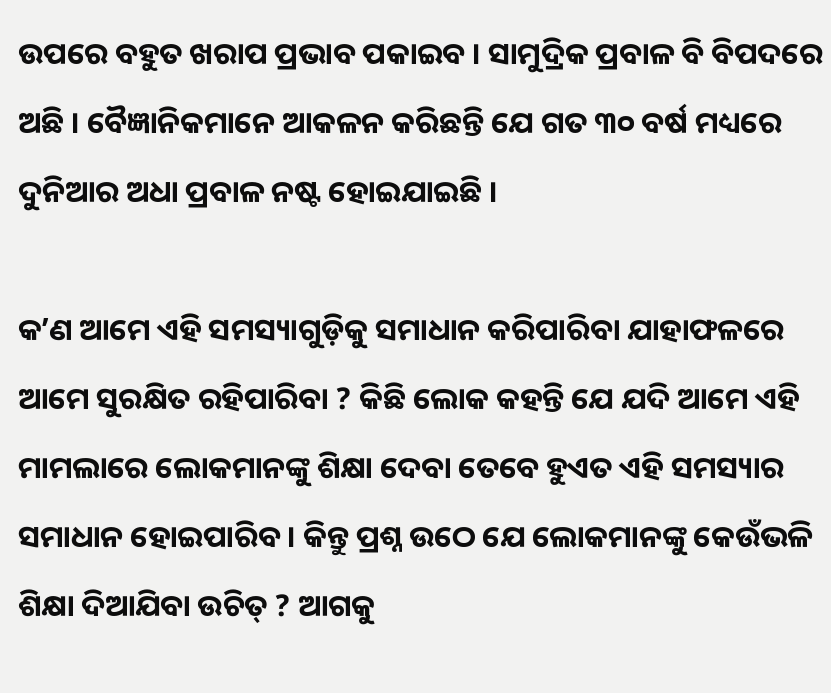ଉପରେ ବହୁତ ଖରାପ ପ୍ରଭାବ ପକାଇବ । ସାମୁଦ୍ରିକ ପ୍ରବାଳ ବି ବିପଦରେ ଅଛି । ବୈଜ୍ଞାନିକମାନେ ଆକଳନ କରିଛନ୍ତି ଯେ ଗତ ୩୦ ବର୍ଷ ମଧ୍ୟରେ ଦୁନିଆର ଅଧା ପ୍ରବାଳ ନଷ୍ଟ ହୋଇଯାଇଛି ।

କʼଣ ଆମେ ଏହି ସମସ୍ୟାଗୁଡ଼ିକୁ ସମାଧାନ କରିପାରିବା ଯାହାଫଳରେ ଆମେ ସୁରକ୍ଷିତ ରହିପାରିବା ? କିଛି ଲୋକ କହନ୍ତି ଯେ ଯଦି ଆମେ ଏହି ମାମଲାରେ ଲୋକମାନଙ୍କୁ ଶିକ୍ଷା ଦେବା ତେବେ ହୁଏତ ଏହି ସମସ୍ୟାର ସମାଧାନ ହୋଇପାରିବ । କିନ୍ତୁ ପ୍ରଶ୍ନ ଉଠେ ଯେ ଲୋକମାନଙ୍କୁ କେଉଁଭଳି ଶିକ୍ଷା ଦିଆଯିବା ଉଚିତ୍‌ ? ଆଗକୁ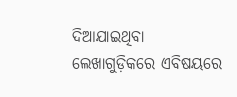ଦିଆଯାଇଥିବା ଲେଖାଗୁଡ଼ିକରେ ଏବିଷୟରେ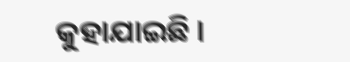କୁହାଯାଇଛି ।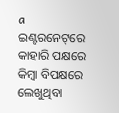a ଇଣ୍ଟରନେଟ୍‌ରେ କାହାରି ପକ୍ଷରେ କିମ୍ବା ବିପକ୍ଷରେ ଲେଖୁଥିବା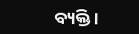ବ୍ୟକ୍ତି ।